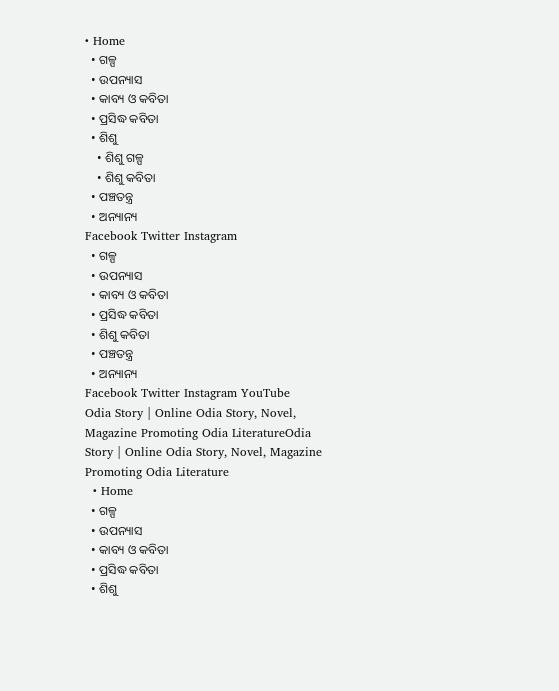• Home
  • ଗଳ୍ପ
  • ଉପନ୍ୟାସ
  • କାବ୍ୟ ଓ କବିତା
  • ପ୍ରସିଦ୍ଧ କବିତା
  • ଶିଶୁ
    • ଶିଶୁ ଗଳ୍ପ
    • ଶିଶୁ କବିତା
  • ପଞ୍ଚତନ୍ତ୍ର
  • ଅନ୍ୟାନ୍ୟ
Facebook Twitter Instagram
  • ଗଳ୍ପ
  • ଉପନ୍ୟାସ
  • କାବ୍ୟ ଓ କବିତା
  • ପ୍ରସିଦ୍ଧ କବିତା
  • ଶିଶୁ କବିତା
  • ପଞ୍ଚତନ୍ତ୍ର
  • ଅନ୍ୟାନ୍ୟ
Facebook Twitter Instagram YouTube
Odia Story | Online Odia Story, Novel, Magazine Promoting Odia LiteratureOdia Story | Online Odia Story, Novel, Magazine Promoting Odia Literature
  • Home
  • ଗଳ୍ପ
  • ଉପନ୍ୟାସ
  • କାବ୍ୟ ଓ କବିତା
  • ପ୍ରସିଦ୍ଧ କବିତା
  • ଶିଶୁ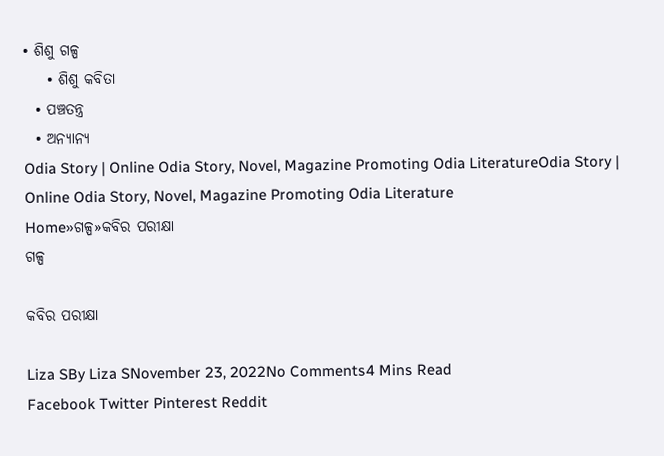• ଶିଶୁ ଗଳ୍ପ
    • ଶିଶୁ କବିତା
  • ପଞ୍ଚତନ୍ତ୍ର
  • ଅନ୍ୟାନ୍ୟ
Odia Story | Online Odia Story, Novel, Magazine Promoting Odia LiteratureOdia Story | Online Odia Story, Novel, Magazine Promoting Odia Literature
Home»ଗଳ୍ପ»କବିର ପରୀକ୍ଷା
ଗଳ୍ପ

କବିର ପରୀକ୍ଷା

Liza SBy Liza SNovember 23, 2022No Comments4 Mins Read
Facebook Twitter Pinterest Reddit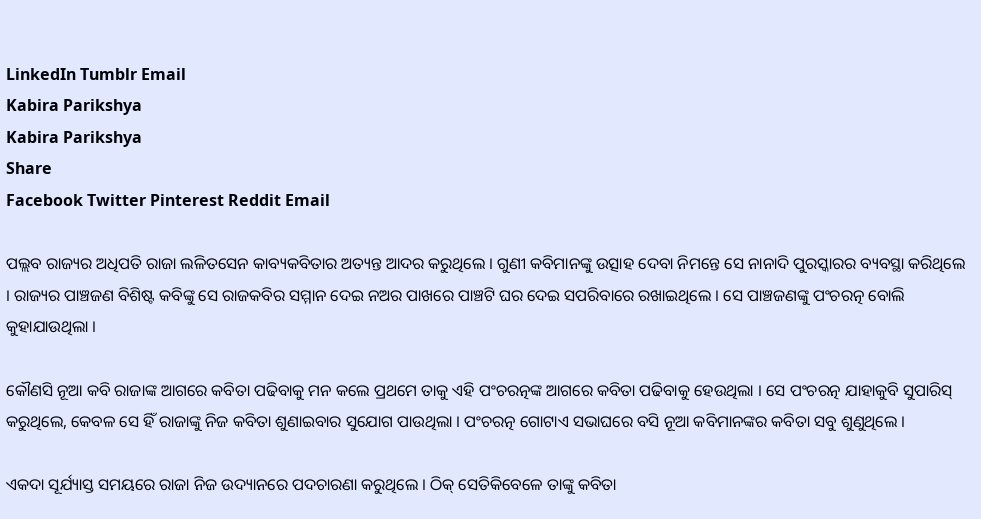LinkedIn Tumblr Email
Kabira Parikshya
Kabira Parikshya
Share
Facebook Twitter Pinterest Reddit Email

ପଲ୍ଲବ ରାଜ୍ୟର ଅଧିପତି ରାଜା ଲଳିତସେନ କାବ୍ୟକବିତାର ଅତ୍ୟନ୍ତ ଆଦର କରୁଥିଲେ । ଗୁଣୀ କବିମାନଙ୍କୁ ଉତ୍ସାହ ଦେବା ନିମନ୍ତେ ସେ ନାନାଦି ପୁରସ୍କାରର ବ୍ୟବସ୍ଥା କରିଥିଲେ । ରାଜ୍ୟର ପାଞ୍ଚଜଣ ବିଶିଷ୍ଟ କବିଙ୍କୁ ସେ ରାଜକବିର ସମ୍ମାନ ଦେଇ ନଅର ପାଖରେ ପାଞ୍ଚଟି ଘର ଦେଇ ସପରିବାରେ ରଖାଇଥିଲେ । ସେ ପାଞ୍ଚଜଣଙ୍କୁ ପଂଚରତ୍ନ ବୋଲି କୁହାଯାଉଥିଲା ।

କୌଣସି ନୂଆ କବି ରାଜାଙ୍କ ଆଗରେ କବିତା ପଢିବାକୁ ମନ କଲେ ପ୍ରଥମେ ତାକୁ ଏହି ପଂଚରତ୍ନଙ୍କ ଆଗରେ କବିତା ପଢିବାକୁ ହେଉଥିଲା । ସେ ପଂଚରତ୍ନ ଯାହାକୁବି ସୁପାରିସ୍ କରୁଥିଲେ, କେବଳ ସେ ହିଁ ରାଜାଙ୍କୁ ନିଜ କବିତା ଶୁଣାଇବାର ସୁଯୋଗ ପାଉଥିଲା । ପଂଚରତ୍ନ ଗୋଟାଏ ସଭାଘରେ ବସି ନୂଆ କବିମାନଙ୍କର କବିତା ସବୁ ଶୁଣୁଥିଲେ ।

ଏକଦା ସୂର୍ଯ୍ୟାସ୍ତ ସମୟରେ ରାଜା ନିଜ ଉଦ୍ୟାନରେ ପଦଚାରଣା କରୁଥିଲେ । ଠିକ୍ ସେତିକିବେଳେ ତାଙ୍କୁ କବିତା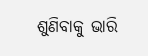ଶୁଣିବାକୁ ଭାରି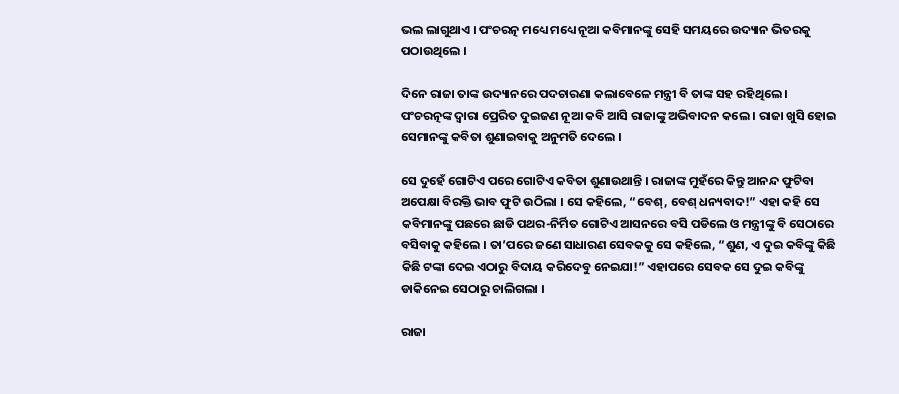ଭଲ ଲାଗୁଥାଏ । ପଂଚରତ୍ନ ମଧ୍ୟେ ମଧ୍ୟେ ନୂଆ କବିମାନଙ୍କୁ ସେହି ସମୟରେ ଉଦ୍ୟାନ ଭିତରକୁ ପଠାଉଥିଲେ ।

ଦିନେ ରାଜା ତାଙ୍କ ଉଦ୍ୟାନରେ ପଦଚାରଣା କଲାବେଳେ ମନ୍ତ୍ରୀ ବି ତାଙ୍କ ସହ ରହିଥିଲେ । ପଂଚରତ୍ନଙ୍କ ଦ୍ୱାରା ପ୍ରେରିତ ଦୁଇଜଣ ନୂଆ କବି ଆସି ରାଜାଙ୍କୁ ଅଭିବାଦନ କଲେ । ରାଜା ଖୁସି ହୋଇ ସେମାନଙ୍କୁ କବିତା ଶୁଣାଇବାକୁ ଅନୁମତି ଦେଲେ ।

ସେ ଦୁହେଁ ଗୋଟିଏ ପରେ ଗୋଟିଏ କବିତା ଶୁଣାଉଥାନ୍ତି । ରାଜାଙ୍କ ମୁହଁରେ କିନ୍ତୁ ଆନନ୍ଦ ଫୁଟିବା ଅପେକ୍ଷା ବିରକ୍ତି ଭାବ ଫୁଟି ଉଠିଲା । ସେ କହିଲେ, “ବେଶ୍, ବେଶ୍ ଧନ୍ୟବାଦ!” ଏହା କହି ସେ କବିମାନଙ୍କୁ ପଛରେ ଛାଡି ପଥର-ନିର୍ମିତ ଗୋଟିଏ ଆସନରେ ବସି ପଡିଲେ ଓ ମନ୍ତ୍ରୀଙ୍କୁ ବି ସେଠାରେ ବସିବାକୁ କହିଲେ । ତା’ପରେ ଜଣେ ସାଧାରଣ ସେବକକୁ ସେ କହିଲେ, “ଶୁଣ, ଏ ଦୁଇ କବିଙ୍କୁ କିଛି କିଛି ଟଙ୍କା ଦେଇ ଏଠାରୁ ବିଦାୟ କରିଦେବୁ ନେଇଯା!” ଏହାପରେ ସେବକ ସେ ଦୁଇ କବିଙ୍କୁ ଡାକିନେଇ ସେଠାରୁ ଚାଲିଗଲା ।

ରାଜା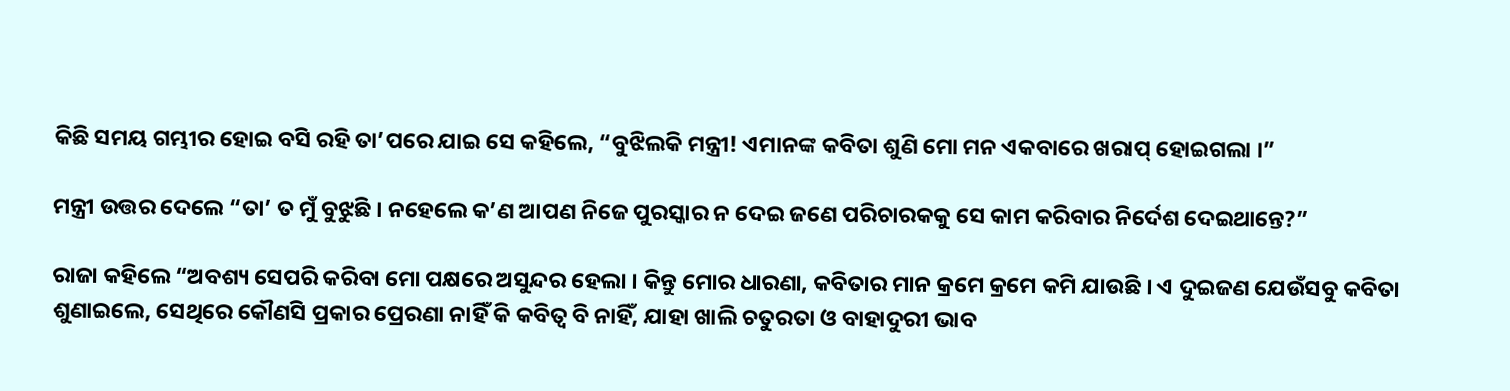କିଛି ସମୟ ଗମ୍ଭୀର ହୋଇ ବସି ରହି ତା’ପରେ ଯାଇ ସେ କହିଲେ, “ବୁଝିଲକି ମନ୍ତ୍ରୀ! ଏମାନଙ୍କ କବିତା ଶୁଣି ମୋ ମନ ଏକବାରେ ଖରାପ୍ ହୋଇଗଲା ।”

ମନ୍ତ୍ରୀ ଉତ୍ତର ଦେଲେ “ତା’ ତ ମୁଁ ବୁଝୁଛି । ନହେଲେ କ’ଣ ଆପଣ ନିଜେ ପୁରସ୍କାର ନ ଦେଇ ଜଣେ ପରିଚାରକକୁ ସେ କାମ କରିବାର ନିର୍ଦେଶ ଦେଇଥାନ୍ତେ?”

ରାଜା କହିଲେ “ଅବଶ୍ୟ ସେପରି କରିବା ମୋ ପକ୍ଷରେ ଅସୁନ୍ଦର ହେଲା । କିନ୍ତୁ ମୋର ଧାରଣା, କବିତାର ମାନ କ୍ରମେ କ୍ରମେ କମି ଯାଉଛି । ଏ ଦୁଇଜଣ ଯେଉଁସବୁ କବିତା ଶୁଣାଇଲେ, ସେଥିରେ କୌଣସି ପ୍ରକାର ପ୍ରେରଣା ନାହିଁ କି କବିତ୍ୱ ବି ନାହିଁ, ଯାହା ଖାଲି ଚତୁରତା ଓ ବାହାଦୁରୀ ଭାବ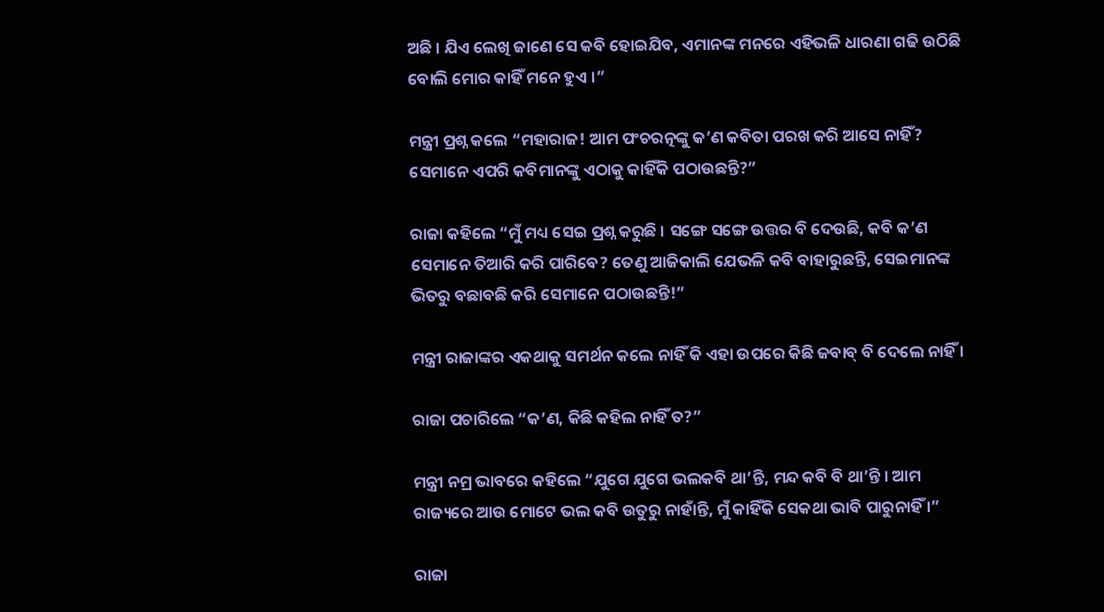ଅଛି । ଯିଏ ଲେଖି ଜାଣେ ସେ କବି ହୋଇଯିବ, ଏମାନଙ୍କ ମନରେ ଏହିଭଳି ଧାରଣା ଗଢି ଉଠିଛି ବୋଲି ମୋର କାହିଁ ମନେ ହୁଏ ।”

ମନ୍ତ୍ରୀ ପ୍ରଶ୍ନ କଲେ “ମହାରାଜ! ଆମ ପଂଚରତ୍ନଙ୍କୁ କ’ଣ କବିତା ପରଖ କରି ଆସେ ନାହିଁ? ସେମାନେ ଏପରି କବିମାନଙ୍କୁ ଏଠାକୁ କାହିଁକି ପଠାଉଛନ୍ତି?”

ରାଜା କହିଲେ “ମୁଁ ମଧ୍ୟ ସେଇ ପ୍ରଶ୍ନ କରୁଛି । ସଙ୍ଗେ ସଙ୍ଗେ ଉତ୍ତର ବି ଦେଉଛି, କବି କ’ଣ ସେମାନେ ତିଆରି କରି ପାରିବେ? ତେଣୁ ଆଜିକାଲି ଯେଭଳି କବି ବାହାରୁଛନ୍ତି, ସେଇମାନଙ୍କ ଭିତରୁ ବଛାବଛି କରି ସେମାନେ ପଠାଉଛନ୍ତି!”

ମନ୍ତ୍ରୀ ରାଜାଙ୍କର ଏକଥାକୁ ସମର୍ଥନ କଲେ ନାହିଁ କି ଏହା ଉପରେ କିଛି ଜବାବ୍ ବି ଦେଲେ ନାହିଁ ।

ରାଜା ପଚାରିଲେ “କ’ଣ, କିଛି କହିଲ ନାହିଁ ତ?”

ମନ୍ତ୍ରୀ ନମ୍ର ଭାବରେ କହିଲେ “ଯୁଗେ ଯୁଗେ ଭଲକବି ଥା’ନ୍ତି, ମନ୍ଦ କବି ବି ଥା’ନ୍ତି । ଆମ ରାଜ୍ୟରେ ଆଉ ମୋଟେ ଭଲ କବି ଉତୁରୁ ନାହାଁନ୍ତି, ମୁଁ କାହିଁକି ସେକଥା ଭାବି ପାରୁନାହିଁ ।”

ରାଜା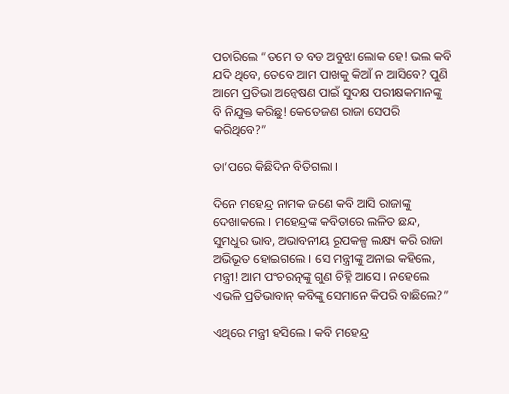ପଚାରିଲେ “ତମେ ତ ବଡ ଅବୁଝା ଲୋକ ହେ! ଭଲ କବି ଯଦି ଥିବେ, ତେବେ ଆମ ପାଖକୁ କିଆଁ ନ ଆସିବେ? ପୁଣି ଆମେ ପ୍ରତିଭା ଅନ୍ୱେଷଣ ପାଇଁ ସୁଦକ୍ଷ ପରୀକ୍ଷକମାନଙ୍କୁ ବି ନିଯୁକ୍ତ କରିଛୁ! କେତେଜଣ ରାଜା ସେପରି କରିଥିବେ?”

ତା’ପରେ କିଛିଦିନ ବିତିଗଲା ।

ଦିନେ ମହେନ୍ଦ୍ର ନାମକ ଜଣେ କବି ଆସି ରାଜାଙ୍କୁ ଦେଖାକଲେ । ମହେନ୍ଦ୍ରଙ୍କ କବିତାରେ ଲଳିତ ଛନ୍ଦ, ସୁମଧୁର ଭାବ, ଅଭାବନୀୟ ରୂପକଳ୍ପ ଲକ୍ଷ୍ୟ କରି ରାଜା ଅଭିଭୂତ ହୋଇଗଲେ । ସେ ମନ୍ତ୍ରୀଙ୍କୁ ଅନାଇ କହିଲେ, ମନ୍ତ୍ରୀ! ଆମ ପଂଚରତ୍ନଙ୍କୁ ଗୁଣ ଚିହ୍ନି ଆସେ । ନହେଲେ ଏଭଳି ପ୍ରତିଭାବାନ୍ କବିଙ୍କୁ ସେମାନେ କିପରି ବାଛିଲେ?”

ଏଥିରେ ମନ୍ତ୍ରୀ ହସିଲେ । କବି ମହେନ୍ଦ୍ର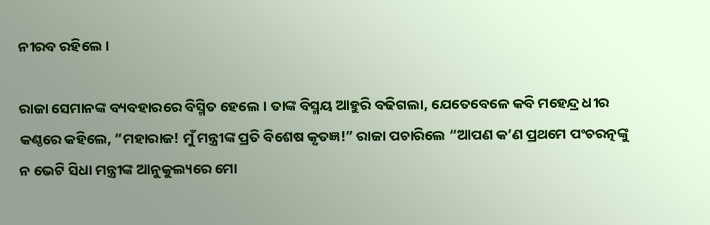ନୀରବ ରହିଲେ ।

ରାଜା ସେମାନଙ୍କ ବ୍ୟବହାରରେ ବିସ୍ମିତ ହେଲେ । ତାଙ୍କ ବିସ୍ମୟ ଆହୁରି ବଢିଗଲା, ଯେତେବେଳେ କବି ମହେନ୍ଦ୍ର ଧୀର କଣ୍ଠରେ କହିଲେ, “ମହାରାଜ! ମୁଁ ମନ୍ତ୍ରୀଙ୍କ ପ୍ରତି ବିଶେଷ କୃତଜ୍ଞ!” ରାଜା ପଚାରିଲେ “ଆପଣ କ’ଣ ପ୍ରଥମେ ପଂଚରତ୍ନଙ୍କୁ ନ ଭେଟି ସିଧା ମନ୍ତ୍ରୀଙ୍କ ଆନୁକୁଲ୍ୟରେ ମୋ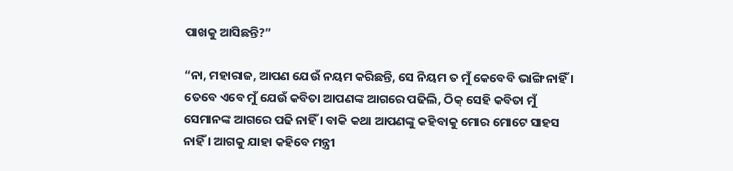ପାଖକୁ ଆସିଛନ୍ତି?”

“ନା, ମହାରାଜ, ଆପଣ ଯେଉଁ ନୟମ କରିଛନ୍ତି, ସେ ନିୟମ ତ ମୁଁ କେବେବି ଭାଙ୍ଗି ନାହିଁ । ତେବେ ଏବେ ମୁଁ ଯେଉଁ କବିତା ଆପଣଙ୍କ ଆଗରେ ପଢିଲି, ଠିକ୍ ସେହି କବିତା ମୁଁ ସେମାନଙ୍କ ଆଗରେ ପଢି ନାହିଁ । ବାକି କଥା ଆପଣଙ୍କୁ କହିବାକୁ ମୋର ମୋଟେ ସାହସ ନାହିଁ । ଆଗକୁ ଯାହା କହିବେ ମନ୍ତ୍ରୀ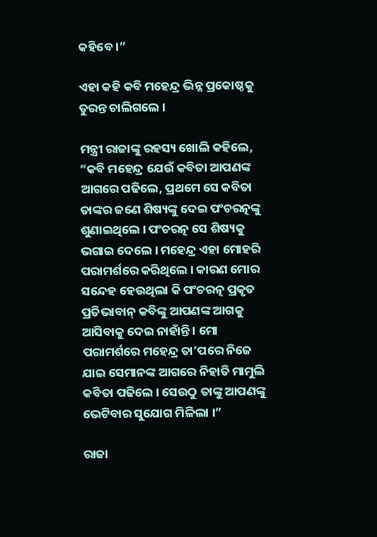କହିବେ ।”

ଏହା କହି କବି ମହେନ୍ଦ୍ର ଭିନ୍ନ ପ୍ରକୋଷ୍ଠକୁ ତୁରନ୍ତ ଚାଲିଗଲେ ।

ମନ୍ତ୍ରୀ ରାଜାଙ୍କୁ ରହସ୍ୟ ଖୋଲି କହିଲେ, “କବି ମହେନ୍ଦ୍ର ଯେଉଁ କବିତା ଆପଣଙ୍କ ଆଗରେ ପଢିଲେ, ପ୍ରଥମେ ସେ କବିତା ତାଙ୍କର ଜଣେ ଶିଷ୍ୟଙ୍କୁ ଦେଇ ପଂଚରତ୍ନଙ୍କୁ ଶୁଣାଇଥିଲେ । ପଂଚରତ୍ନ ସେ ଶିଷ୍ୟକୁ ଭଗାଇ ଦେଲେ । ମହେନ୍ଦ୍ର ଏହା ମୋହରି ପରାମର୍ଶରେ କରିଥିଲେ । କାରଣ ମୋର ସନ୍ଦେହ ହେଉଥିଲା କି ପଂଚରତ୍ନ ପ୍ରକୃତ ପ୍ରତିଭାବାନ୍ କବିଙ୍କୁ ଆପଣଙ୍କ ଆଗକୁ ଆସିବାକୁ ଦେଇ ନାହାଁନ୍ତି । ମୋ ପରାମର୍ଶରେ ମହେନ୍ଦ୍ର ତା’ପରେ ନିଜେ ଯାଇ ସେମାନଙ୍କ ଆଗରେ ନିହାତି ମାମୁଲି କବିତା ପଢିଲେ । ସେଉଠୁ ତାଙ୍କୁ ଆପଣଙ୍କୁ ଭେଟିବାର ସୁଯୋଗ ମିଳିଲା ।”

ରାଜା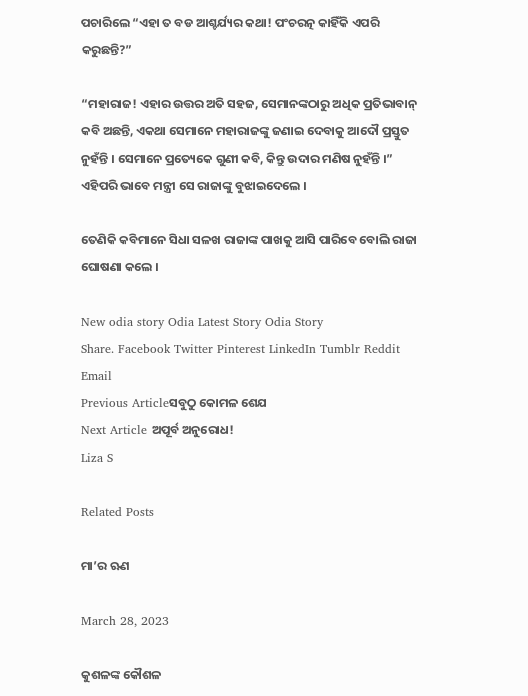ପଚାରିଲେ “ଏହା ତ ବଡ ଆଶ୍ଚର୍ଯ୍ୟର କଥା! ପଂଚରତ୍ନ କାହିଁକି ଏପରି କରୁଛନ୍ତି?”

“ମହାରାଜ! ଏହାର ଉତ୍ତର ଅତି ସହଜ, ସେମାନଙ୍କଠାରୁ ଅଧିକ ପ୍ରତିଭାବାନ୍ କବି ଅଛନ୍ତି, ଏକଥା ସେମାନେ ମହାରାଜଙ୍କୁ ଜଣାଇ ଦେବାକୁ ଆଦୌ ପ୍ରସ୍ତୁତ ନୁହଁନ୍ତି । ସେମାନେ ପ୍ରତ୍ୟେକେ ଗୁଣୀ କବି, କିନ୍ତୁ ଉଦାର ମଣିଷ ନୁହଁନ୍ତି ।” ଏହିପରି ଭାବେ ମନ୍ତ୍ରୀ ସେ ରାଜାଙ୍କୁ ବୁଝାଇଦେଲେ ।

ତେଣିକି କବିମାନେ ସିଧା ସଳଖ ରାଜାଙ୍କ ପାଖକୁ ଆସି ପାରିବେ ବୋଲି ରାଜା ଘୋଷଣା କଲେ ।

New odia story Odia Latest Story Odia Story
Share. Facebook Twitter Pinterest LinkedIn Tumblr Reddit Email
Previous Articleସବୁଠୁ କୋମଳ ଶେଯ
Next Article ଅପୂର୍ବ ଅନୁରୋଧ!
Liza S

Related Posts

ମା’ର ଋଣ

March 28, 2023

କୁଶଳଙ୍କ କୌଶଳ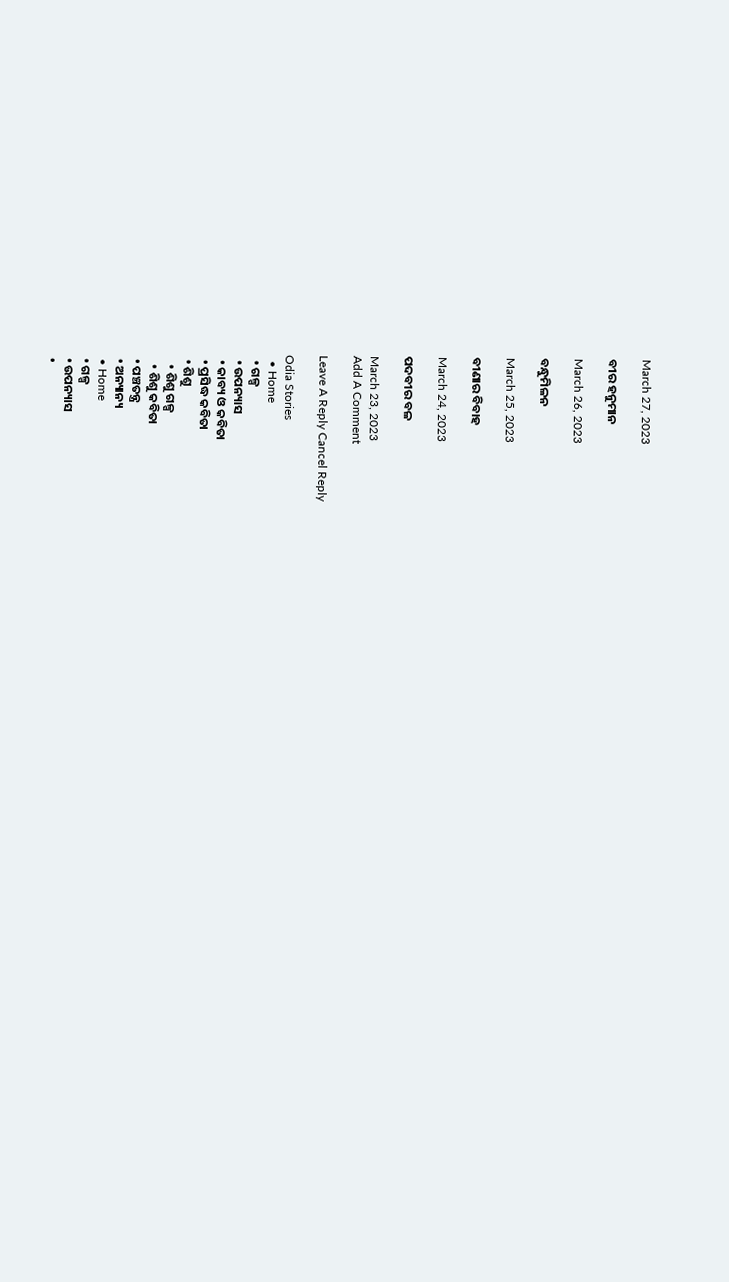March 27, 2023

ବୀର ହନୁମାନ

March 26, 2023

ବନ୍ଧୁମିଳନ

March 25, 2023

ବୀଣାର ବିବାହ

March 24, 2023

ପଦବୀର ବଳ

March 23, 2023
Add A Comment

Leave A Reply Cancel Reply

Odia Stories
  • Home
  • ଗଳ୍ପ
  • ଉପନ୍ୟାସ
  • କାବ୍ୟ ଓ କବିତା
  • ପ୍ରସିଦ୍ଧ କବିତା
  • ଶିଶୁ
    • ଶିଶୁ ଗଳ୍ପ
    • ଶିଶୁ କବିତା
  • ପଞ୍ଚତନ୍ତ୍ର
  • ଅନ୍ୟାନ୍ୟ
  • Home
  • ଗଳ୍ପ
  • ଉପନ୍ୟାସ
  •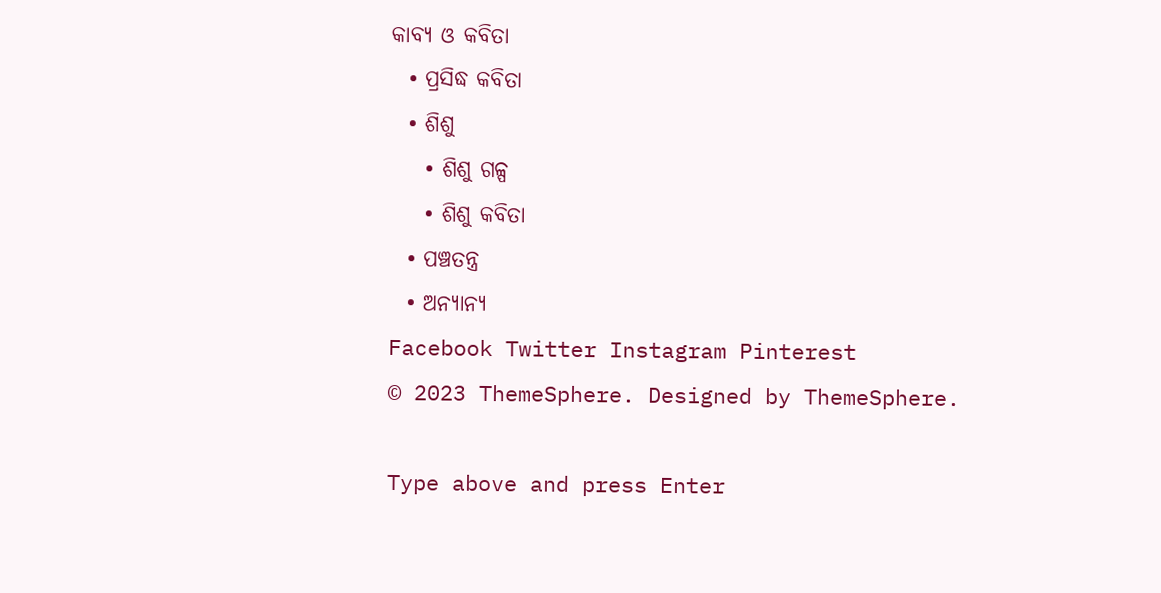କାବ୍ୟ ଓ କବିତା
  • ପ୍ରସିଦ୍ଧ କବିତା
  • ଶିଶୁ
    • ଶିଶୁ ଗଳ୍ପ
    • ଶିଶୁ କବିତା
  • ପଞ୍ଚତନ୍ତ୍ର
  • ଅନ୍ୟାନ୍ୟ
Facebook Twitter Instagram Pinterest
© 2023 ThemeSphere. Designed by ThemeSphere.

Type above and press Enter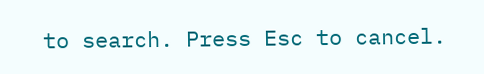to search. Press Esc to cancel.